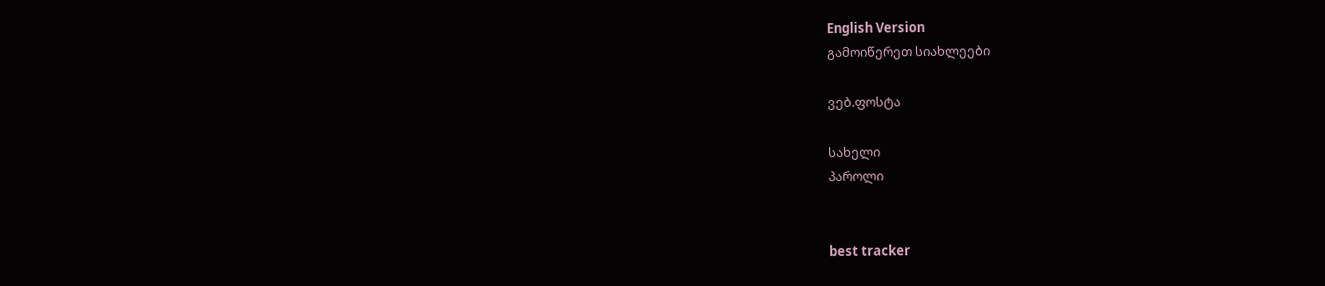English Version
გამოიწერეთ სიახლეები

ვებ.ფოსტა

სახელი
პაროლი


best tracker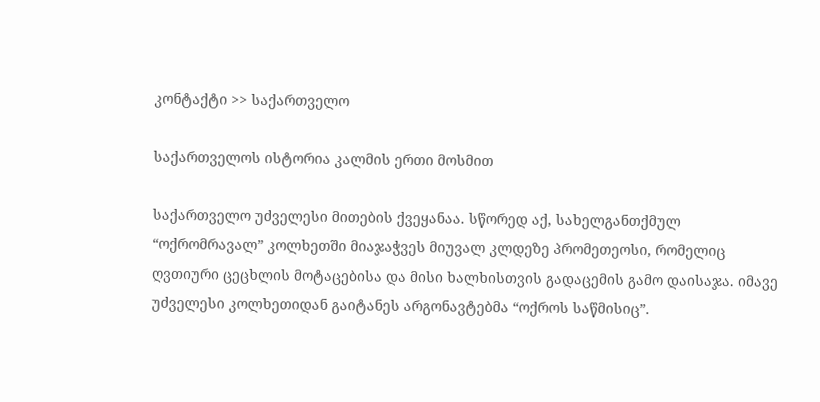კონტაქტი >> საქართველო

საქართველოს ისტორია კალმის ერთი მოსმით

საქართველო უძველესი მითების ქვეყანაა. სწორედ აქ, სახელგანთქმულ “ოქრომრავალ” კოლხეთში მიაჯაჭვეს მიუვალ კლდეზე პრომეთეოსი, რომელიც ღვთიური ცეცხლის მოტაცებისა და მისი ხალხისთვის გადაცემის გამო დაისაჯა. იმავე უძველესი კოლხეთიდან გაიტანეს არგონავტებმა “ოქროს საწმისიც”.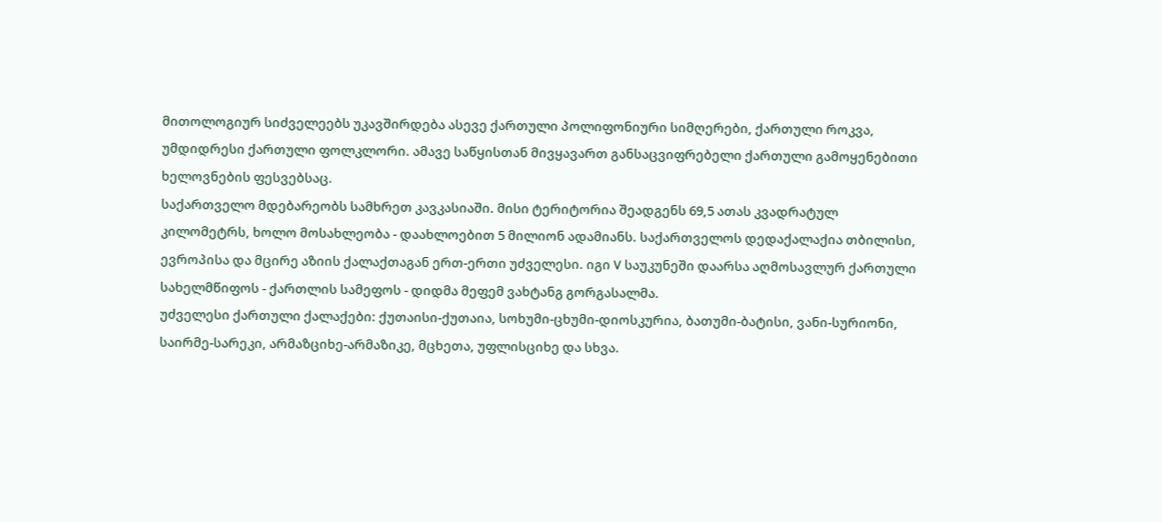მითოლოგიურ სიძველეებს უკავშირდება ასევე ქართული პოლიფონიური სიმღერები, ქართული როკვა, უმდიდრესი ქართული ფოლკლორი. ამავე საწყისთან მივყავართ განსაცვიფრებელი ქართული გამოყენებითი ხელოვნების ფესვებსაც.
საქართველო მდებარეობს სამხრეთ კავკასიაში. მისი ტერიტორია შეადგენს 69,5 ათას კვადრატულ კილომეტრს, ხოლო მოსახლეობა - დაახლოებით 5 მილიონ ადამიანს. საქართველოს დედაქალაქია თბილისი, ევროპისა და მცირე აზიის ქალაქთაგან ერთ-ერთი უძველესი. იგი V საუკუნეში დაარსა აღმოსავლურ ქართული სახელმწიფოს - ქართლის სამეფოს - დიდმა მეფემ ვახტანგ გორგასალმა.
უძველესი ქართული ქალაქები: ქუთაისი-ქუთაია, სოხუმი-ცხუმი-დიოსკურია, ბათუმი-ბატისი, ვანი-სურიონი, საირმე-სარეკი, არმაზციხე-არმაზიკე, მცხეთა, უფლისციხე და სხვა.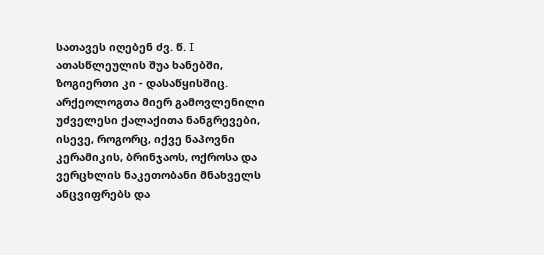სათავეს იღებენ ძვ. წ. I ათასწლეულის შუა ხანებში, ზოგიერთი კი - დასაწყისშიც. არქეოლოგთა მიერ გამოვლენილი უძველესი ქალაქითა ნანგრევები, ისევე, როგორც, იქვე ნაპოვნი კერამიკის, ბრინჯაოს, ოქროსა და ვერცხლის ნაკეთობანი მნახველს ანცვიფრებს და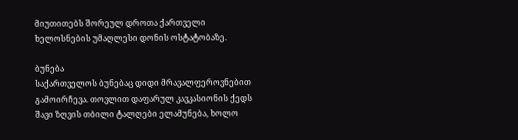მიუთითებს შორეულ დროთა ქართველი ხელოსნების უმაღლესი დონის ოსტატობაზე.

ბუნება
საქართველოს ბუნებაც დიდი მრავალფეროვნებით გამოირჩევა. თოვლით დაფარულ კავკასიონის ქედს შავი ზღვის თბილი ტალღები ელამუნება, ხოლო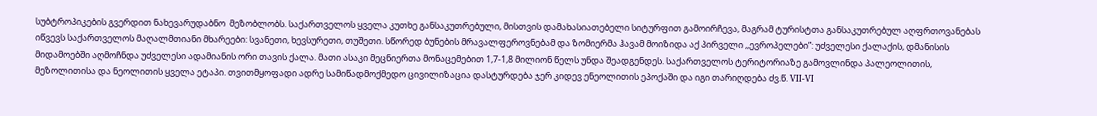სუბტროპიკების გვერდით ნახევარუდაბნო  მეზობლობს. საქართველოს ყველა კუთხე განსაკუთრებული, მისთვის დამახასიათებელი სიტურფით გამოირჩევა, მაგრამ ტურისტთა განსაკუთრებულ აღფრთოვანებას იწვევს საქართველოს მაღალმთიანი მხარეები: სვანეთი, ხევსურეთი, თუშეთი. სწორედ ბუნების მრავალფეროვნებამ და ზომიერმა ჰავამ მოიზიდა აქ პირველი ,,ევროპელები”: უძველესი ქალაქის, დმანისის მიდამოებში აღმოჩნდა უძველესი ადამიანის ორი თავის ქალა. მათი ასაკი მეცნიერთა მონაცემებით 1,7-1,8 მილიონ წელს უნდა შეადგენდეს. საქართველოს ტერიტორიაზე გამოვლინდა პალეოლითის, მეზოლითისა და ნეოლითის ყველა ეტაპი. თვითმყოფადი ადრე სამიწადმოქმედო ცივილიზაცია დასტურდება ჯერ კიდევ ენეოლითის ეპოქაში და იგი თარიღდება ძვ.წ. VII-VI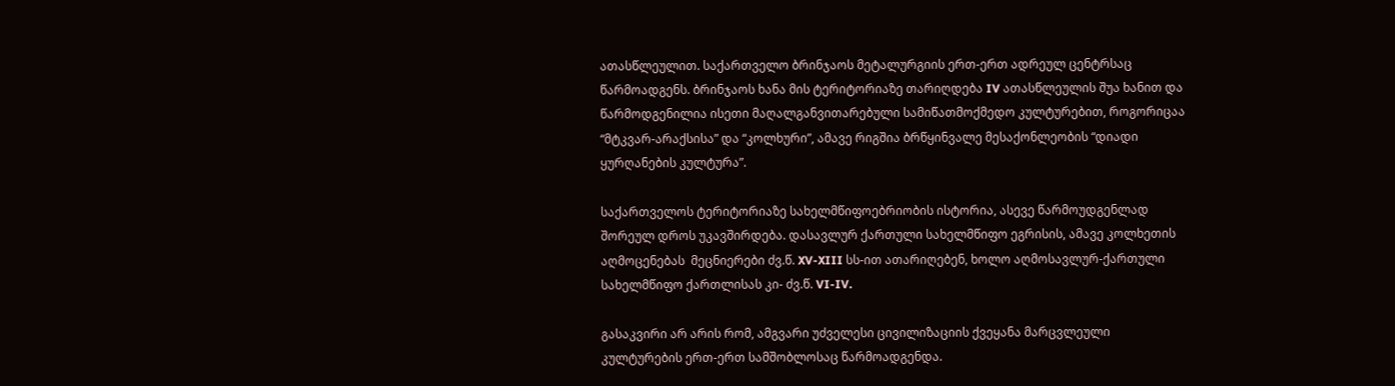ათასწლეულით. საქართველო ბრინჯაოს მეტალურგიის ერთ-ერთ ადრეულ ცენტრსაც წარმოადგენს. ბრინჯაოს ხანა მის ტერიტორიაზე თარიღდება IV ათასწლეულის შუა ხანით და წარმოდგენილია ისეთი მაღალგანვითარებული სამიწათმოქმედო კულტურებით, როგორიცაა “მტკვარ-არაქსისა” და “კოლხური”, ამავე რიგშია ბრწყინვალე მესაქონლეობის “დიადი ყურღანების კულტურა”.

საქართველოს ტერიტორიაზე სახელმწიფოებრიობის ისტორია, ასევე წარმოუდგენლად შორეულ დროს უკავშირდება. დასავლურ ქართული სახელმწიფო ეგრისის, ამავე კოლხეთის აღმოცენებას  მეცნიერები ძვ.წ. XV-XIII სს-ით ათარიღებენ, ხოლო აღმოსავლურ-ქართული სახელმწიფო ქართლისას კი- ძვ.წ. VI-IV.

გასაკვირი არ არის რომ, ამგვარი უძველესი ცივილიზაციის ქვეყანა მარცვლეული კულტურების ერთ-ერთ სამშობლოსაც წარმოადგენდა.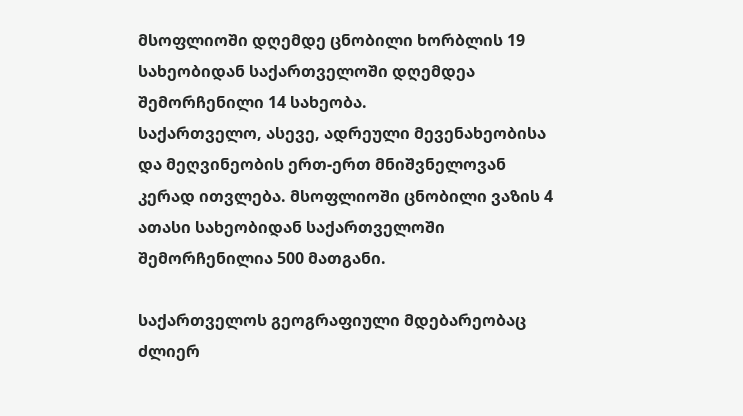მსოფლიოში დღემდე ცნობილი ხორბლის 19 სახეობიდან საქართველოში დღემდეა შემორჩენილი 14 სახეობა.
საქართველო, ასევე, ადრეული მევენახეობისა და მეღვინეობის ერთ-ერთ მნიშვნელოვან კერად ითვლება. მსოფლიოში ცნობილი ვაზის 4 ათასი სახეობიდან საქართველოში შემორჩენილია 500 მათგანი.

საქართველოს გეოგრაფიული მდებარეობაც ძლიერ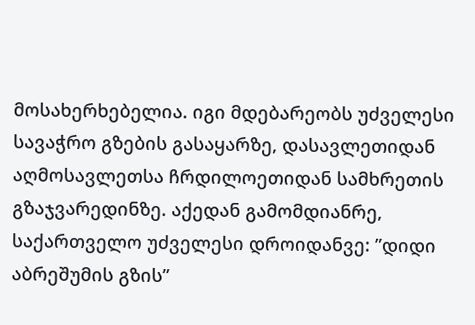მოსახერხებელია. იგი მდებარეობს უძველესი სავაჭრო გზების გასაყარზე, დასავლეთიდან აღმოსავლეთსა ჩრდილოეთიდან სამხრეთის გზაჯვარედინზე. აქედან გამომდიანრე, საქართველო უძველესი დროიდანვე: ”დიდი აბრეშუმის გზის”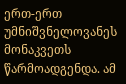ერთ-ერთ უმნიშვნელოვანეს მონაკვეთს წარმოადგენდა. ამ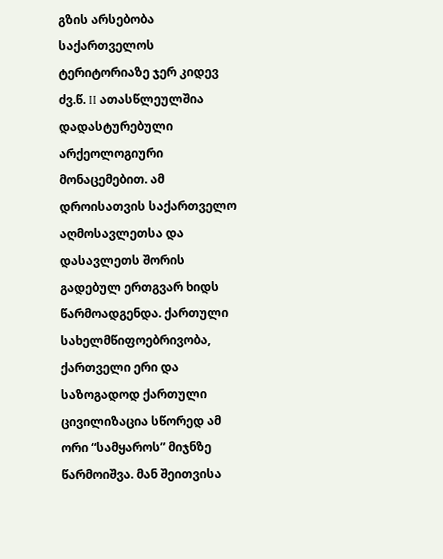გზის არსებობა საქართველოს ტერიტორიაზე ჯერ კიდევ ძვ.წ. II ათასწლეულშია დადასტურებული არქეოლოგიური მონაცემებით. ამ დროისათვის საქართველო აღმოსავლეთსა და დასავლეთს შორის გადებულ ერთგვარ ხიდს წარმოადგენდა. ქართული სახელმწიფოებრივობა, ქართველი ერი და საზოგადოდ ქართული ცივილიზაცია სწორედ ამ ორი “სამყაროს” მიჯნზე წარმოიშვა. მან შეითვისა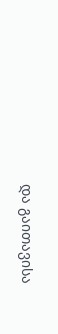და გაითავისა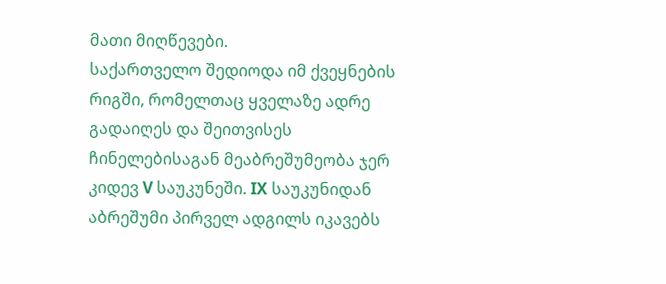მათი მიღწევები.
საქართველო შედიოდა იმ ქვეყნების რიგში, რომელთაც ყველაზე ადრე გადაიღეს და შეითვისეს ჩინელებისაგან მეაბრეშუმეობა ჯერ კიდევ V საუკუნეში. IX საუკუნიდან აბრეშუმი პირველ ადგილს იკავებს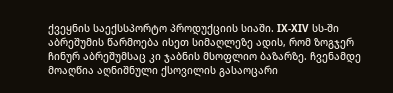ქვეყნის საექსსპორტო პროდუქციის სიაში. IX-XIV სს-ში აბრეშუმის წარმოება ისეთ სიმაღლეზე ადის, რომ ზოგჯერ ჩინურ აბრეშუმსაც კი ჯაბნის მსოფლიო ბაზარზე. ჩვენამდე მოაღწია აღნიშნული ქსოვილის გასაოცარი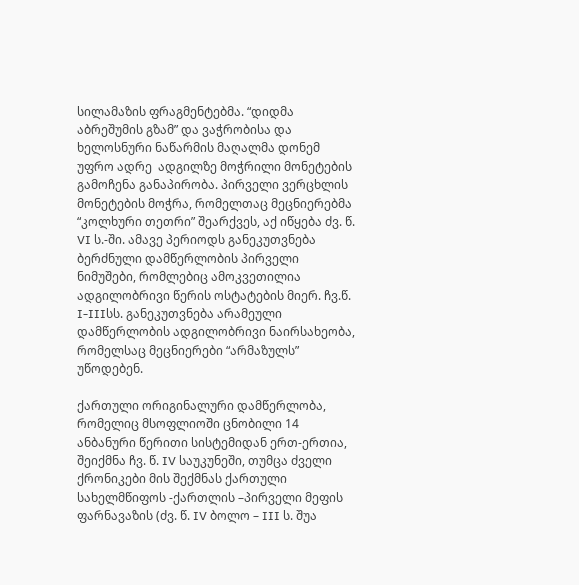სილამაზის ფრაგმენტებმა. “დიდმა აბრეშუმის გზამ” და ვაჭრობისა და ხელოსნური ნაწარმის მაღალმა დონემ უფრო ადრე  ადგილზე მოჭრილი მონეტების გამოჩენა განაპირობა. პირველი ვერცხლის მონეტების მოჭრა, რომელთაც მეცნიერებმა “კოლხური თეთრი” შეარქვეს, აქ იწყება ძვ. წ. VI ს.-ში. ამავე პერიოდს განეკუთვნება ბერძნული დამწერლობის პირველი ნიმუშები, რომლებიც ამოკვეთილია ადგილობრივი წერის ოსტატების მიერ. ჩვ.წ. I-IIIსს. განეკუთვნება არამეული დამწერლობის ადგილობრივი ნაირსახეობა, რომელსაც მეცნიერები “არმაზულს” უწოდებენ.

ქართული ორიგინალური დამწერლობა, რომელიც მსოფლიოში ცნობილი 14 ანბანური წერითი სისტემიდან ერთ-ერთია, შეიქმნა ჩვ. წ. IV საუკუნეში, თუმცა ძველი ქრონიკები მის შექმნას ქართული სახელმწიფოს -ქართლის –პირველი მეფის ფარნავაზის (ძვ. წ. IV ბოლო – III ს. შუა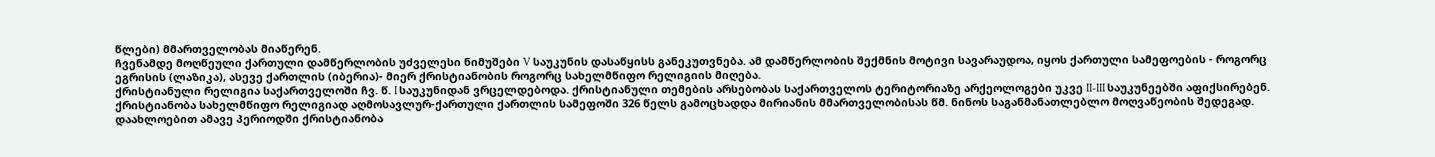წლები) მმართველობას მიაწერენ.
ჩვენამდე მოღწეული ქართული დამწერლობის უძველესი ნიმუშები V საუკუნის დასაწყისს განეკუთვნება. ამ დამწერლობის შექმნის მოტივი სავარაუდოა, იყოს ქართული სამეფოების - როგორც ეგრისის (ლაზიკა), ასევე ქართლის (იბერია)- მიერ ქრისტიანობის როგორც სახელმწიფო რელიგიის მიღება.
ქრისტიანული რელიგია საქართველოში ჩვ. წ. I საუკუნიდან ვრცელდებოდა. ქრისტიანული თემების არსებობას საქართველოს ტერიტორიაზე არქეოლოგები უკვე II-III საუკუნეებში აფიქსირებენ. ქრისტიანობა სახელმწიფო რელიგიად აღმოსავლურ-ქართული ქართლის სამეფოში 326 წელს გამოცხადდა მირიანის მმართველობისას წმ. ნინოს საგანმანათლებლო მოღვაწეობის შედეგად. დაახლოებით ამავე პერიოდში ქრისტიანობა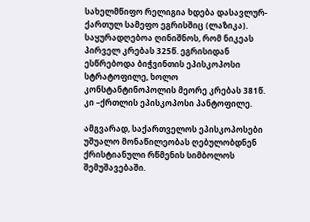სახელმწიფო რელიგია ხდება დასავლურ-ქართულ სამეფო ეგრისშიც (ლაზიკა). საყურადღებოა ღინიშნოს, რომ ნიკეას პირველ კრებას 325წ. ეგრისიდან ესწრებოდა ბიჭვინთის ეპისკოპოსი სტრატოფილე, ხოლო კონსტანტინოპოლის მეორე კრებას 381წ. კი –ქრთლის ეპისკოპოსი პანტოფილე.

ამგვარად, საქართველოს ეპისკოპოსები უშუალო მონაწილეობას ღებულობდნენ ქრისტიანული რწმენის სიმბოლოს შემუშავებაში.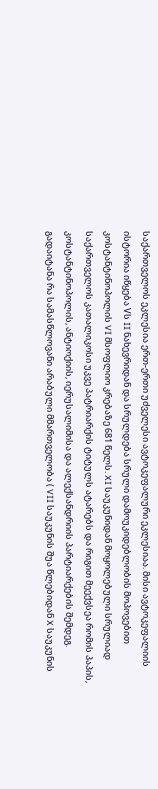საქართველოს ეკლესია ერთ-ერთი უძველესი ავტოკეფალური ეკლესიაა. მისი ავტოკეფალიის ისტორია იწყება Vს II ნახევრიდან და სრულდება სრული დამოუკიდებლობის მოპოვებით კოსტანტინოპოლის VI მსოფლიო კრებაზე 681 წელს. XI საუკუნიდან მოყოლებული სრულიად საქართველოს კათალიკოსი უკვე პატრიარქის ტიტულს ატარებს და რიგით მეექვსეა რომის პაპის, კოსტანტინოპოლის, ანტიოქიის, იერუსალიმისა და ალექსანდრიის პარტიარქების შემდეგ.
გადაიტანა რა სამასწლოვანი არაბული მმართველობა ( VII საუკუნის შუა წლებიდან X საუკუნის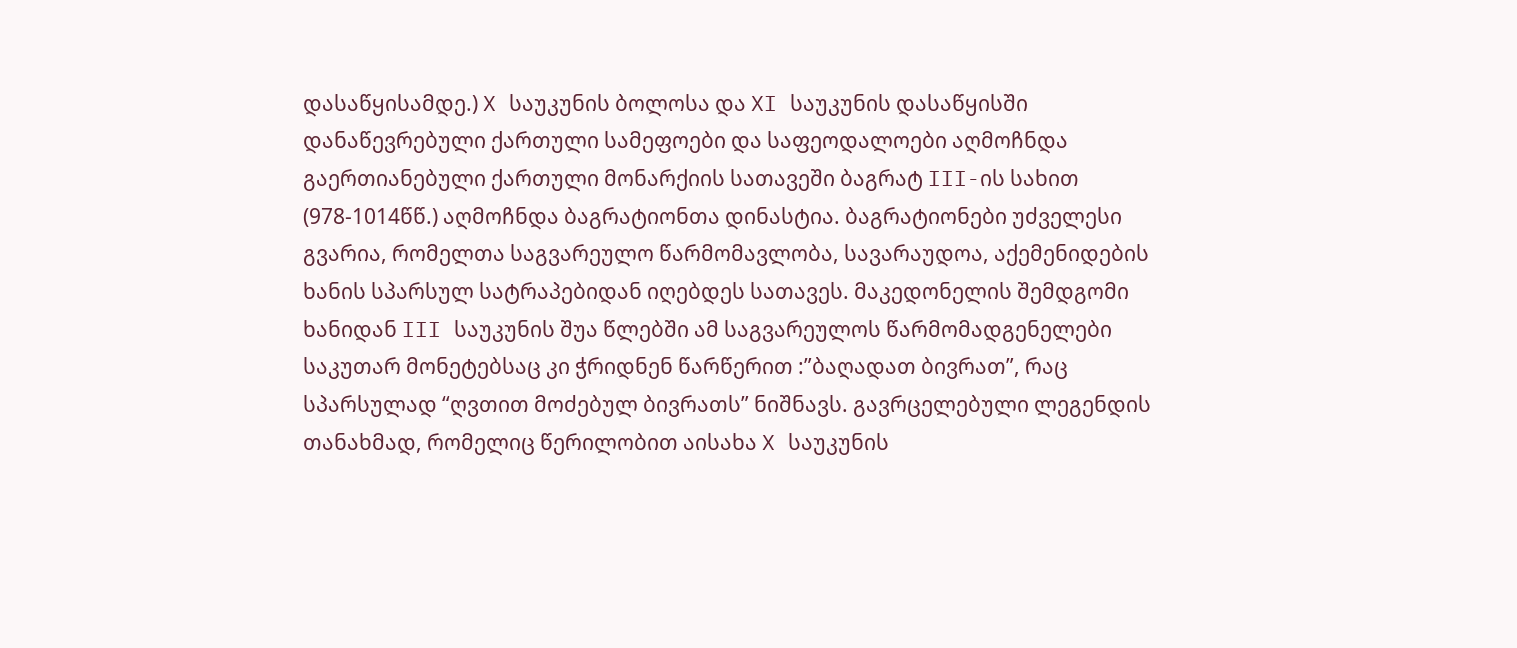დასაწყისამდე.) X საუკუნის ბოლოსა და XI საუკუნის დასაწყისში დანაწევრებული ქართული სამეფოები და საფეოდალოები აღმოჩნდა გაერთიანებული ქართული მონარქიის სათავეში ბაგრატ III-ის სახით (978-1014წწ.) აღმოჩნდა ბაგრატიონთა დინასტია. ბაგრატიონები უძველესი გვარია, რომელთა საგვარეულო წარმომავლობა, სავარაუდოა, აქემენიდების ხანის სპარსულ სატრაპებიდან იღებდეს სათავეს. მაკედონელის შემდგომი ხანიდან III საუკუნის შუა წლებში ამ საგვარეულოს წარმომადგენელები საკუთარ მონეტებსაც კი ჭრიდნენ წარწერით :”ბაღადათ ბივრათ”, რაც სპარსულად “ღვთით მოძებულ ბივრათს” ნიშნავს. გავრცელებული ლეგენდის თანახმად, რომელიც წერილობით აისახა X საუკუნის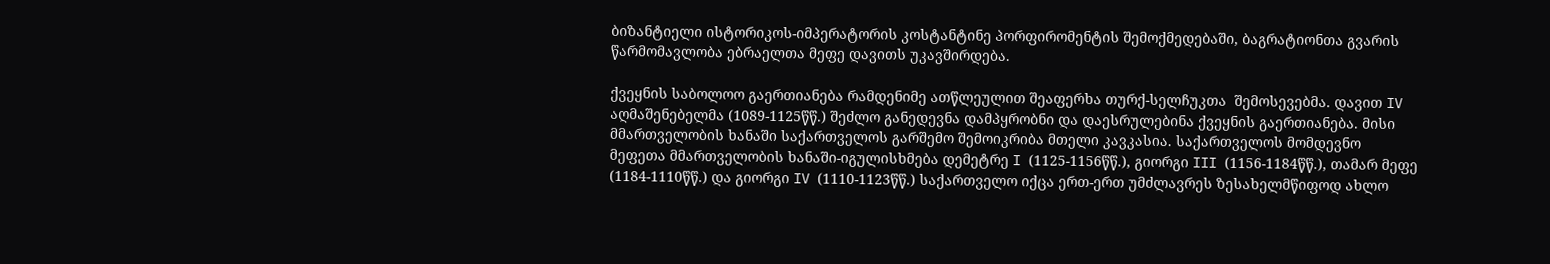ბიზანტიელი ისტორიკოს-იმპერატორის კოსტანტინე პორფირომენტის შემოქმედებაში, ბაგრატიონთა გვარის წარმომავლობა ებრაელთა მეფე დავითს უკავშირდება.

ქვეყნის საბოლოო გაერთიანება რამდენიმე ათწლეულით შეაფერხა თურქ-სელჩუკთა  შემოსევებმა. დავით IV აღმაშენებელმა (1089-1125წწ.) შეძლო განედევნა დამპყრობნი და დაესრულებინა ქვეყნის გაერთიანება. მისი მმართველობის ხანაში საქართველოს გარშემო შემოიკრიბა მთელი კავკასია. საქართველოს მომდევნო მეფეთა მმართველობის ხანაში-იგულისხმება დემეტრე I (1125-1156წწ.), გიორგი III (1156-1184წწ.), თამარ მეფე (1184-1110წწ.) და გიორგი IV (1110-1123წწ.) საქართველო იქცა ერთ-ერთ უმძლავრეს ზესახელმწიფოდ ახლო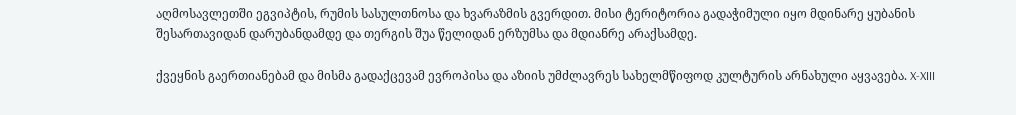აღმოსავლეთში ეგვიპტის, რუმის სასულთნოსა და ხვარაზმის გვერდით. მისი ტერიტორია გადაჭიმული იყო მდინარე ყუბანის შესართავიდან დარუბანდამდე და თერგის შუა წელიდან ერზუმსა და მდიანრე არაქსამდე.

ქვეყნის გაერთიანებამ და მისმა გადაქცევამ ევროპისა და აზიის უმძლავრეს სახელმწიფოდ კულტურის არნახული აყვავება. X-XIII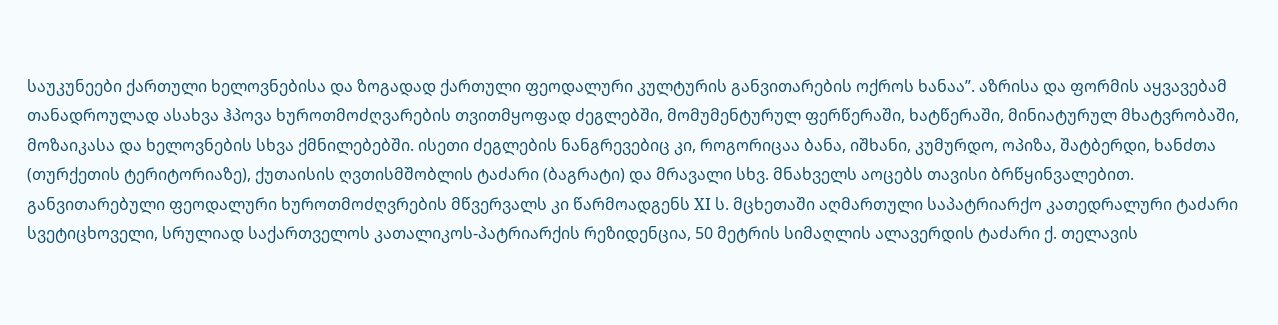საუკუნეები ქართული ხელოვნებისა და ზოგადად ქართული ფეოდალური კულტურის განვითარების ოქროს ხანაა”. აზრისა და ფორმის აყვავებამ თანადროულად ასახვა ჰპოვა ხუროთმოძღვარების თვითმყოფად ძეგლებში, მომუმენტურულ ფერწერაში, ხატწერაში, მინიატურულ მხატვრობაში, მოზაიკასა და ხელოვნების სხვა ქმნილებებში. ისეთი ძეგლების ნანგრევებიც კი, როგორიცაა ბანა, იშხანი, კუმურდო, ოპიზა, შატბერდი, ხანძთა (თურქეთის ტერიტორიაზე), ქუთაისის ღვთისმშობლის ტაძარი (ბაგრატი) და მრავალი სხვ. მნახველს აოცებს თავისი ბრწყინვალებით. განვითარებული ფეოდალური ხუროთმოძღვრების მწვერვალს კი წარმოადგენს XI ს. მცხეთაში აღმართული საპატრიარქო კათედრალური ტაძარი სვეტიცხოველი, სრულიად საქართველოს კათალიკოს-პატრიარქის რეზიდენცია, 50 მეტრის სიმაღლის ალავერდის ტაძარი ქ. თელავის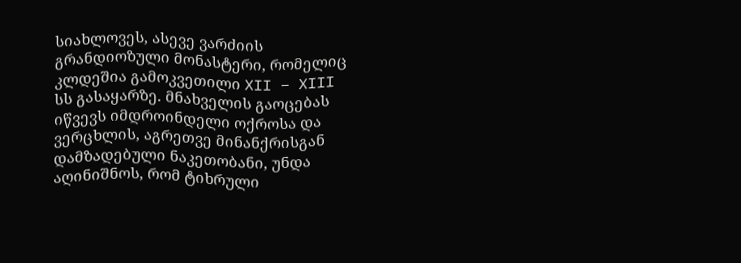სიახლოვეს, ასევე ვარძიის გრანდიოზული მონასტერი, რომელიც კლდეშია გამოკვეთილი XII – XIII სს გასაყარზე. მნახველის გაოცებას იწვევს იმდროინდელი ოქროსა და ვერცხლის, აგრეთვე მინანქრისგან დამზადებული ნაკეთობანი, უნდა აღინიშნოს, რომ ტიხრული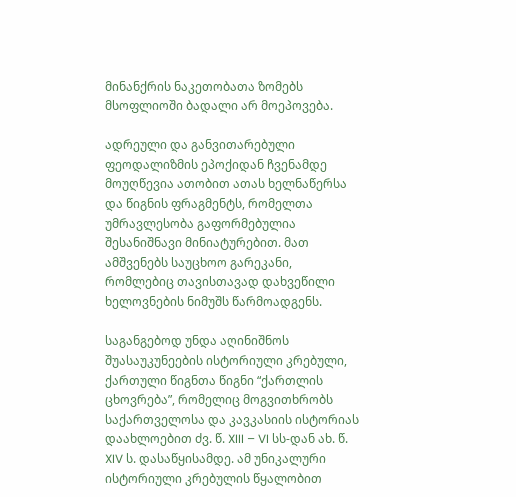მინანქრის ნაკეთობათა ზომებს მსოფლიოში ბადალი არ მოეპოვება.

ადრეული და განვითარებული ფეოდალიზმის ეპოქიდან ჩვენამდე მოუღწევია ათობით ათას ხელნაწერსა და წიგნის ფრაგმენტს, რომელთა უმრავლესობა გაფორმებულია შესანიშნავი მინიატურებით. მათ ამშვენებს საუცხოო გარეკანი, რომლებიც თავისთავად დახვეწილი ხელოვნების ნიმუშს წარმოადგენს.

საგანგებოდ უნდა აღინიშნოს შუასაუკუნეების ისტორიული კრებული, ქართული წიგნთა წიგნი “ქართლის ცხოვრება”, რომელიც მოგვითხრობს საქართველოსა და კავკასიის ისტორიას დაახლოებით ძვ. წ. XIII – VI სს-დან ახ. წ. XIV ს. დასაწყისამდე. ამ უნიკალური ისტორიული კრებულის წყალობით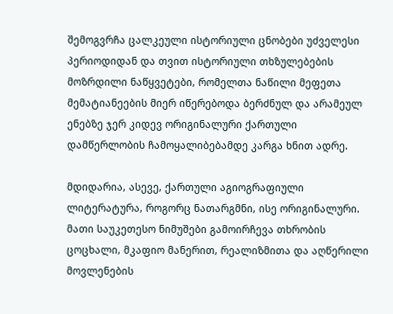შემოგვრჩა ცალკეული ისტორიული ცნობები უძველესი პერიოდიდან და თვით ისტორიული თხზულებების მოზრდილი ნაწყვეტები, რომელთა ნაწილი მეფეთა მემატიანეების მიერ იწერებოდა ბერძნულ და არამეულ ენებზე ჯერ კიდევ ორიგინალური ქართული დამწერლობის ჩამოყალიბებამდე კარგა ხნით ადრე.

მდიდარია, ასევე, ქართული აგიოგრაფიული ლიტერატურა, როგორც ნათარგმნი, ისე ორიგინალური. მათი საუკეთესო ნიმუშები გამოირჩევა თხრობის ცოცხალი, მკაფიო მანერით, რეალიზმითა და აღწერილი მოვლენების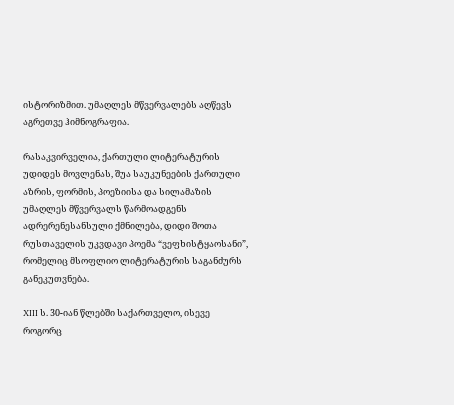ისტორიზმით. უმაღლეს მწვერვალებს აღწევს აგრეთვე ჰიმნოგრაფია.

რასაკვირველია, ქართული ლიტერატურის უდიდეს მოვლენას, შუა საუკუნეების ქართული აზრის, ფორმის, პოეზიისა და სილამაზის უმაღლეს მწვერვალს წარმოადგენს ადრერენესანსული ქმნილება, დიდი შოთა რუსთაველის უკვდავი პოემა “ვეფხისტყაოსანი”, რომელიც მსოფლიო ლიტერატურის საგანძურს განეკუთვნება.

XIII ს. 30-იან წლებში საქართველო, ისევე როგორც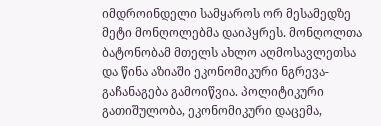იმდროინდელი სამყაროს ორ მესამედზე მეტი მონღოლებმა დაიპყრეს. მონღოლთა ბატონობამ მთელს ახლო აღმოსავლეთსა და წინა აზიაში ეკონომიკური ნგრევა-გაჩანაგება გამოიწვია. პოლიტიკური გათიშულობა, ეკონომიკური დაცემა,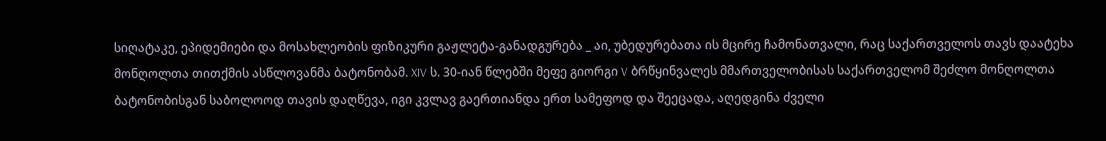სიღატაკე, ეპიდემიები და მოსახლეობის ფიზიკური გაჟლეტა-განადგურება _ აი, უბედურებათა ის მცირე ჩამონათვალი, რაც საქართველოს თავს დაატეხა მონღოლთა თითქმის ასწლოვანმა ბატონობამ. XIV ს. 30-იან წლებში მეფე გიორგი V ბრწყინვალეს მმართველობისას საქართველომ შეძლო მონღოლთა ბატონობისგან საბოლოოდ თავის დაღწევა, იგი კვლავ გაერთიანდა ერთ სამეფოდ და შეეცადა, აღედგინა ძველი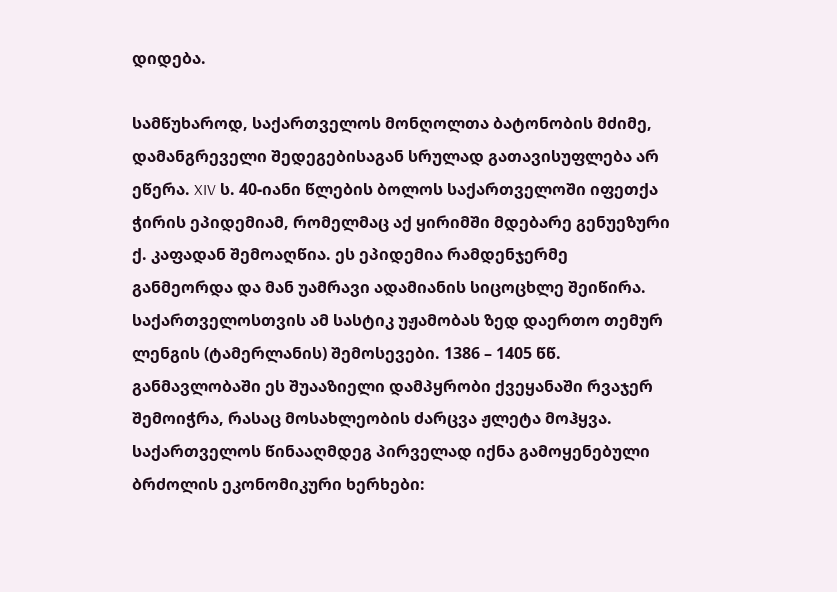დიდება.

სამწუხაროდ, საქართველოს მონღოლთა ბატონობის მძიმე, დამანგრეველი შედეგებისაგან სრულად გათავისუფლება არ ეწერა. XIV ს. 40-იანი წლების ბოლოს საქართველოში იფეთქა ჭირის ეპიდემიამ, რომელმაც აქ ყირიმში მდებარე გენუეზური ქ. კაფადან შემოაღწია. ეს ეპიდემია რამდენჯერმე განმეორდა და მან უამრავი ადამიანის სიცოცხლე შეიწირა. საქართველოსთვის ამ სასტიკ უჟამობას ზედ დაერთო თემურ ლენგის (ტამერლანის) შემოსევები. 1386 – 1405 წწ. განმავლობაში ეს შუააზიელი დამპყრობი ქვეყანაში რვაჯერ შემოიჭრა, რასაც მოსახლეობის ძარცვა ჟლეტა მოჰყვა. საქართველოს წინააღმდეგ პირველად იქნა გამოყენებული ბრძოლის ეკონომიკური ხერხები: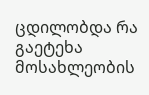ცდილობდა რა გაეტეხა მოსახლეობის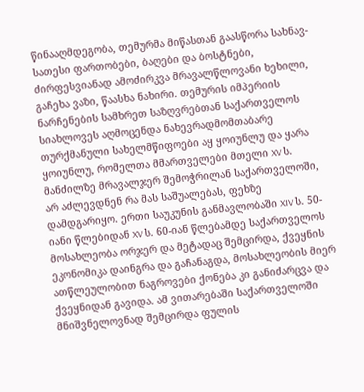წინააღმდეგობა, თემურმა მიწასთან გაასწორა სახნავ-სათესი ფართობები, ბაღები და ბოსტნები, ძირფესვიანად ამოძირკვა მრავალწლოვანი ხეხილი, გაჩეხა ვაზი, წაასხა ნახირი. თემურის იმპერიის ნარჩენების სამხრეთ საზღვრებთან საქართველოს სიახლოვეს აღმოცენდა ნახევრადმომთაბარე თურქმანული სახელმწიფოები აყ ყოიუნლუ და ყარა ყოიუნლუ, რომელთა მმართველები მთელი XV ს. მანძილზე მრავალჯერ შემოჭრილან საქართველოში, არ აძლევდნენ რა მას საშუალებას, ფეხზე დამდგარიყო. ერთი საუკუნის განმავლობაში XIV ს. 50-იანი წლებიდან XV ს. 60-იან წლებამდე საქართველოს მოსახლეობა ორჯერ და მეტადაც შემცირდა, ქვეყნის ეკონომიკა დაინგრა და გაჩანაგდა, მოსახლეობის მიერ ათწლეულობით ნაგროვები ქონება კი განიძარცვა და ქვეყნიდან გავიდა. ამ ვითარებაში საქართველოში მნიშვნელოვნად შემცირდა ფულის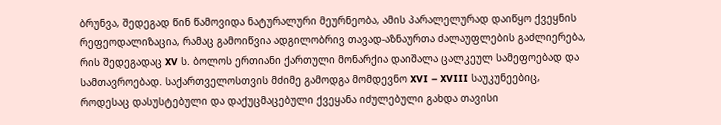ბრუნვა, შედეგად წინ წამოვიდა ნატურალური მეურნეობა, ამის პარალელურად დაიწყო ქვეყნის რეფეოდალიზაცია, რამაც გამოიწვია ადგილობრივ თავად-აზნაურთა ძალაუფლების გაძლიერება, რის შედეგადაც XV ს. ბოლოს ერთიანი ქართული მონარქია დაიშალა ცალკეულ სამეფოებად და სამთავროებად. საქართველოსთვის მძიმე გამოდგა მომდევნო XVI – XVIII საუკუნეებიც, როდესაც დასუსტებული და დაქუცმაცებული ქვეყანა იძულებული გახდა თავისი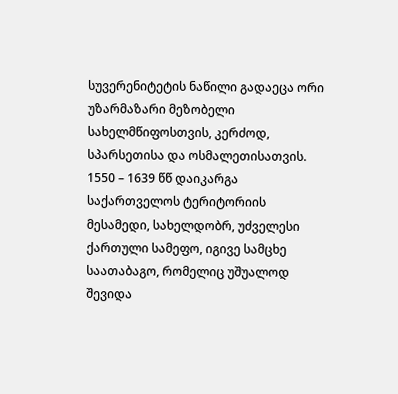სუვერენიტეტის ნაწილი გადაეცა ორი უზარმაზარი მეზობელი სახელმწიფოსთვის, კერძოდ, სპარსეთისა და ოსმალეთისათვის. 1550 – 1639 წწ დაიკარგა საქართველოს ტერიტორიის მესამედი, სახელდობრ, უძველესი ქართული სამეფო, იგივე სამცხე საათაბაგო, რომელიც უშუალოდ შევიდა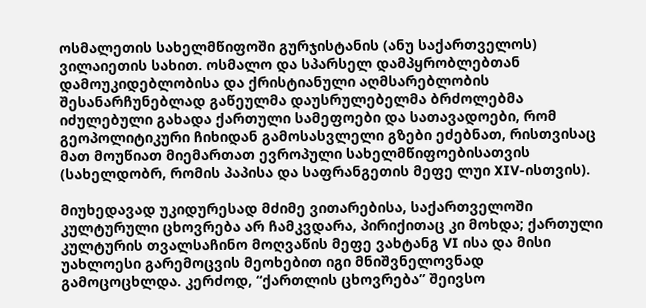ოსმალეთის სახელმწიფოში გურჯისტანის (ანუ საქართველოს) ვილაიეთის სახით. ოსმალო და სპარსელ დამპყრობლებთან დამოუკიდებლობისა და ქრისტიანული აღმსარებლობის შესანარჩუნებლად გაწეულმა დაუსრულებელმა ბრძოლებმა იძულებული გახადა ქართული სამეფოები და სათავადოები, რომ გეოპოლიტიკური ჩიხიდან გამოსასვლელი გზები ეძებნათ, რისთვისაც მათ მოუწიათ მიემართათ ევროპული სახელმწიფოებისათვის (სახელდობრ, რომის პაპისა და საფრანგეთის მეფე ლუი XIV-ისთვის).

მიუხედავად უკიდურესად მძიმე ვითარებისა, საქართველოში კულტურული ცხოვრება არ ჩამკვდარა, პირიქითაც კი მოხდა; ქართული კულტურის თვალსაჩინო მოღვაწის მეფე ვახტანგ VI ისა და მისი უახლოესი გარემოცვის მეოხებით იგი მნიშვნელოვნად გამოცოცხლდა. კერძოდ, “ქართლის ცხოვრება” შეივსო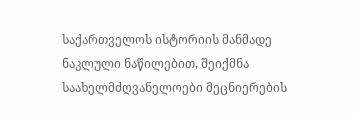საქართველოს ისტორიის მანმადე ნაკლული ნაწილებით, შეიქმნა საახელმძღვანელოები მეცნიერების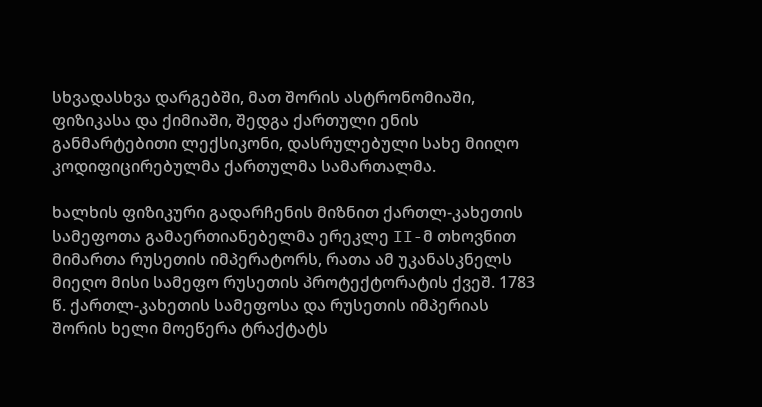სხვადასხვა დარგებში, მათ შორის ასტრონომიაში, ფიზიკასა და ქიმიაში, შედგა ქართული ენის განმარტებითი ლექსიკონი, დასრულებული სახე მიიღო კოდიფიცირებულმა ქართულმა სამართალმა.

ხალხის ფიზიკური გადარჩენის მიზნით ქართლ-კახეთის სამეფოთა გამაერთიანებელმა ერეკლე II-მ თხოვნით მიმართა რუსეთის იმპერატორს, რათა ამ უკანასკნელს მიეღო მისი სამეფო რუსეთის პროტექტორატის ქვეშ. 1783 წ. ქართლ-კახეთის სამეფოსა და რუსეთის იმპერიას შორის ხელი მოეწერა ტრაქტატს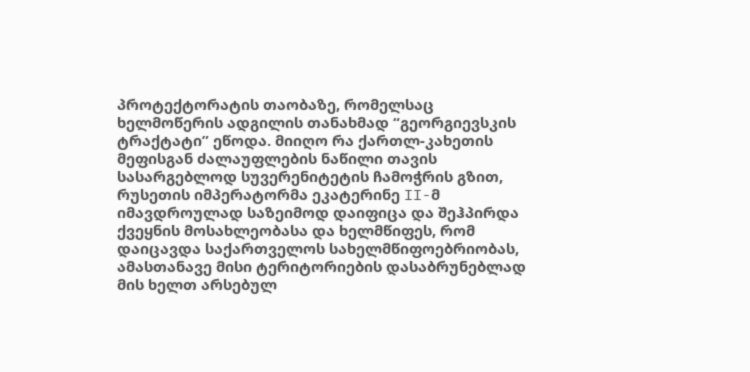პროტექტორატის თაობაზე, რომელსაც ხელმოწერის ადგილის თანახმად “გეორგიევსკის ტრაქტატი” ეწოდა. მიიღო რა ქართლ-კახეთის მეფისგან ძალაუფლების ნაწილი თავის სასარგებლოდ სუვერენიტეტის ჩამოჭრის გზით, რუსეთის იმპერატორმა ეკატერინე II-მ იმავდროულად საზეიმოდ დაიფიცა და შეჰპირდა ქვეყნის მოსახლეობასა და ხელმწიფეს, რომ დაიცავდა საქართველოს სახელმწიფოებრიობას, ამასთანავე მისი ტერიტორიების დასაბრუნებლად მის ხელთ არსებულ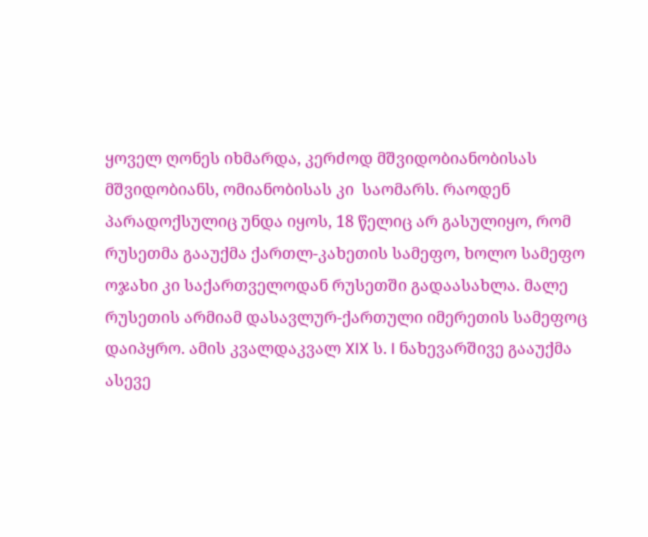ყოველ ღონეს იხმარდა, კერძოდ მშვიდობიანობისას  მშვიდობიანს, ომიანობისას კი  საომარს. რაოდენ პარადოქსულიც უნდა იყოს, 18 წელიც არ გასულიყო, რომ რუსეთმა გააუქმა ქართლ-კახეთის სამეფო, ხოლო სამეფო ოჯახი კი საქართველოდან რუსეთში გადაასახლა. მალე რუსეთის არმიამ დასავლურ-ქართული იმერეთის სამეფოც დაიპყრო. ამის კვალდაკვალ XIX ს. I ნახევარშივე გააუქმა ასევე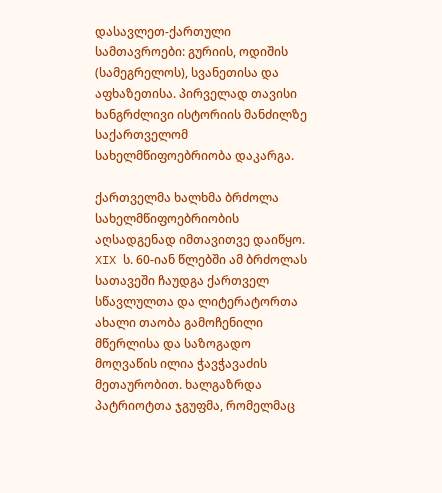დასავლეთ-ქართული სამთავროები: გურიის, ოდიშის (სამეგრელოს), სვანეთისა და აფხაზეთისა. პირველად თავისი ხანგრძლივი ისტორიის მანძილზე საქართველომ სახელმწიფოებრიობა დაკარგა.

ქართველმა ხალხმა ბრძოლა სახელმწიფოებრიობის აღსადგენად იმთავითვე დაიწყო. XIX ს. 60-იან წლებში ამ ბრძოლას სათავეში ჩაუდგა ქართველ სწავლულთა და ლიტერატორთა ახალი თაობა გამოჩენილი მწერლისა და საზოგადო მოღვაწის ილია ჭავჭავაძის მეთაურობით. ხალგაზრდა პატრიოტთა ჯგუფმა, რომელმაც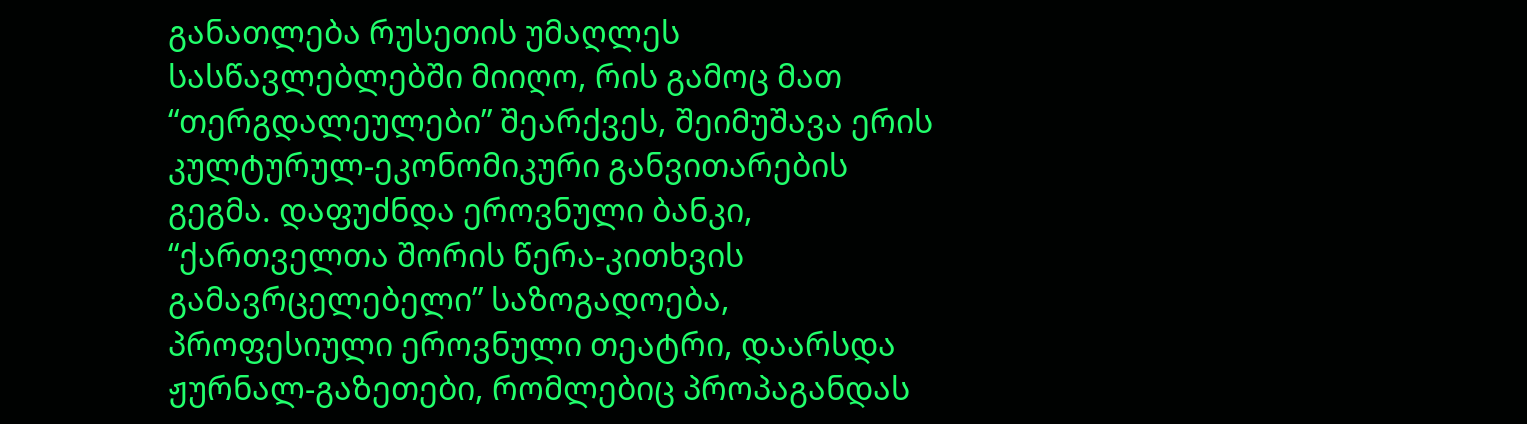განათლება რუსეთის უმაღლეს სასწავლებლებში მიიღო, რის გამოც მათ “თერგდალეულები” შეარქვეს, შეიმუშავა ერის კულტურულ-ეკონომიკური განვითარების გეგმა. დაფუძნდა ეროვნული ბანკი, “ქართველთა შორის წერა-კითხვის გამავრცელებელი” საზოგადოება, პროფესიული ეროვნული თეატრი, დაარსდა ჟურნალ-გაზეთები, რომლებიც პროპაგანდას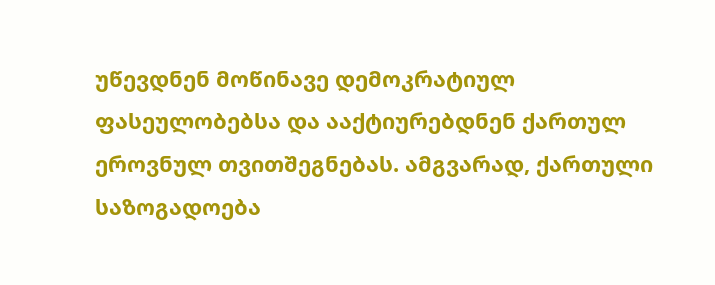უწევდნენ მოწინავე დემოკრატიულ ფასეულობებსა და ააქტიურებდნენ ქართულ ეროვნულ თვითშეგნებას. ამგვარად, ქართული საზოგადოება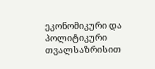ეკონომიკური და პოლიტიკური თვალსაზრისით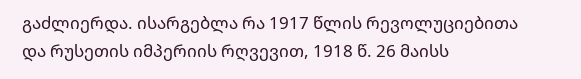გაძლიერდა. ისარგებლა რა 1917 წლის რევოლუციებითა და რუსეთის იმპერიის რღვევით, 1918 წ. 26 მაისს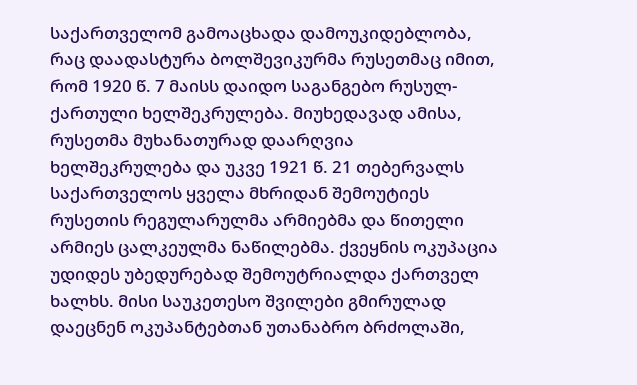საქართველომ გამოაცხადა დამოუკიდებლობა, რაც დაადასტურა ბოლშევიკურმა რუსეთმაც იმით, რომ 1920 წ. 7 მაისს დაიდო საგანგებო რუსულ-ქართული ხელშეკრულება. მიუხედავად ამისა, რუსეთმა მუხანათურად დაარღვია ხელშეკრულება და უკვე 1921 წ. 21 თებერვალს საქართველოს ყველა მხრიდან შემოუტიეს რუსეთის რეგულარულმა არმიებმა და წითელი არმიეს ცალკეულმა ნაწილებმა. ქვეყნის ოკუპაცია უდიდეს უბედურებად შემოუტრიალდა ქართველ ხალხს. მისი საუკეთესო შვილები გმირულად დაეცნენ ოკუპანტებთან უთანაბრო ბრძოლაში,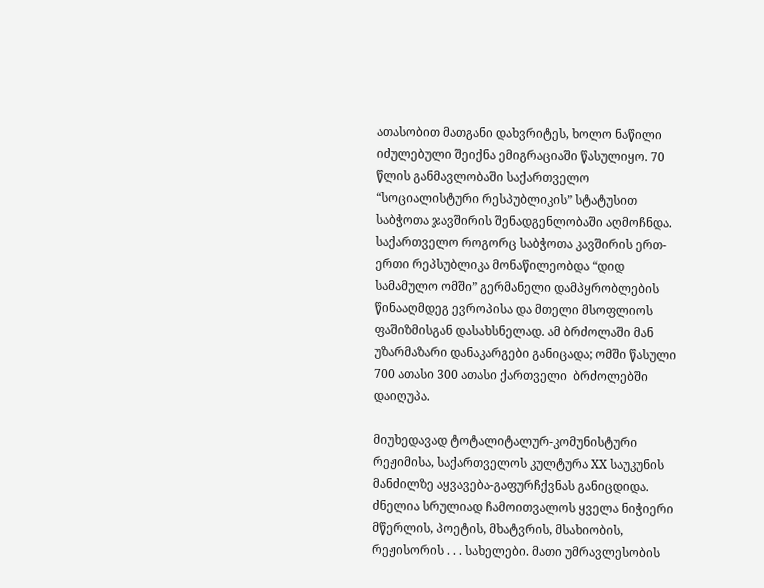ათასობით მათგანი დახვრიტეს, ხოლო ნაწილი იძულებული შეიქნა ემიგრაციაში წასულიყო. 70 წლის განმავლობაში საქართველო “სოციალისტური რესპუბლიკის” სტატუსით საბჭოთა ჯავშირის შენადგენლობაში აღმოჩნდა. საქართველო როგორც საბჭოთა კავშირის ერთ-ერთი რეპსუბლიკა მონაწილეობდა “დიდ სამამულო ომში” გერმანელი დამპყრობლების წინააღმდეგ ევროპისა და მთელი მსოფლიოს ფაშიზმისგან დასახსნელად. ამ ბრძოლაში მან უზარმაზარი დანაკარგები განიცადა; ომში წასული 700 ათასი 300 ათასი ქართველი  ბრძოლებში დაიღუპა.

მიუხედავად ტოტალიტალურ-კომუნისტური რეჟიმისა, საქართველოს კულტურა XX საუკუნის მანძილზე აყვავება-გაფურჩქვნას განიცდიდა. ძნელია სრულიად ჩამოითვალოს ყველა ნიჭიერი მწერლის, პოეტის, მხატვრის, მსახიობის, რეჟისორის . . . სახელები. მათი უმრავლესობის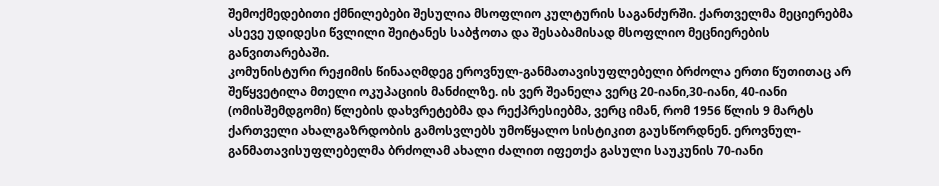შემოქმედებითი ქმნილებები შესულია მსოფლიო კულტურის საგანძურში. ქართველმა მეციერებმა ასევე უდიდესი წვლილი შეიტანეს საბჭოთა და შესაბამისად მსოფლიო მეცნიერების განვითარებაში.
კომუნისტური რეჟიმის წინააღმდეგ ეროვნულ-განმათავისუფლებელი ბრძოლა ერთი წუთითაც არ შეწყვეტილა მთელი ოკუპაციის მანძილზე. ის ვერ შეანელა ვერც 20-იანი,30-იანი, 40-იანი (ომისშემდგომი) წლების დახვრეტებმა და რექპრესიებმა, ვერც იმან, რომ 1956 წლის 9 მარტს ქართველი ახალგაზრდობის გამოსვლებს უმოწყალო სისტიკით გაუსწორდნენ. ეროვნულ-განმათავისუფლებელმა ბრძოლამ ახალი ძალით იფეთქა გასული საუკუნის 70-იანი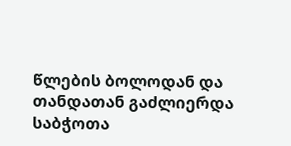წლების ბოლოდან და თანდათან გაძლიერდა საბჭოთა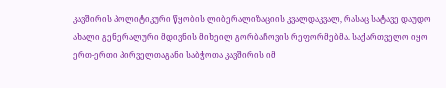კავშირის პოლიტიკური წყობის ლიბერალიზაციის კვალდაკვალ, რასაც სატავე დაუდო ახალი გენერალური მდივნის მიხეილ გორბაჩოვის რეფორმებმა. საქართველო იყო ერთ-ერთი პირველთაგანი საბჭოთა კავშირის იმ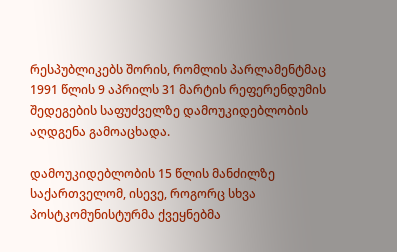რესპუბლიკებს შორის, რომლის პარლამენტმაც 1991 წლის 9 აპრილს 31 მარტის რეფერენდუმის შედეგების საფუძველზე დამოუკიდებლობის აღდგენა გამოაცხადა.

დამოუკიდებლობის 15 წლის მანძილზე საქართველომ, ისევე, როგორც სხვა პოსტკომუნისტურმა ქვეყნებმა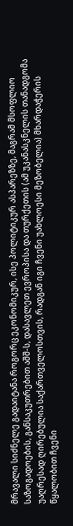მრავალი სიძნელე გადაიტანა როგორც ეკონომიკურ, ისე პოლიტიკურ ასპარეზზე, მაგრამ მსოფლიო საზოგადოების, განსაკუთრებით აშშ-ს, დასავლეთ ევროპისა და თურქეთის (ამ უკანასკნელის თანადგომა უაღრესად ღირებულია საქართველოსთვის, რადგან იგი ჩვენი უახლოესი მეზობელია) მხარდაჭერის წყალობით ჩვენი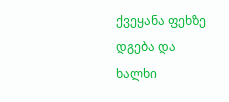ქვეყანა ფეხზე დგება და ხალხი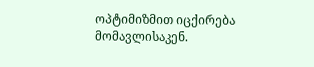ოპტიმიზმით იცქირება მომავლისაკენ.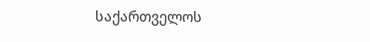საქართველოს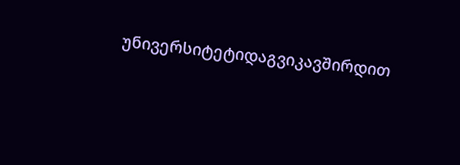უნივერსიტეტიდაგვიკავშირდით